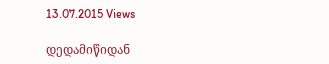13.07.2015 Views

დედამიწიდან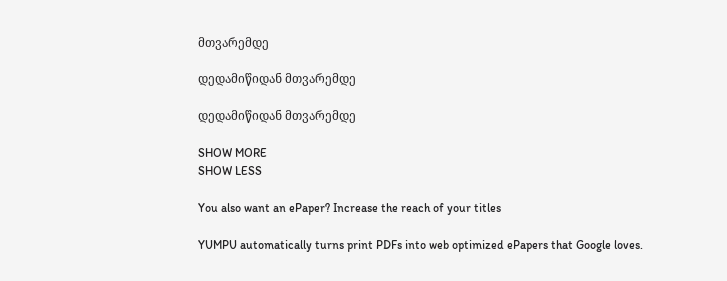მთვარემდე

დედამიწიდან მთვარემდე

დედამიწიდან მთვარემდე

SHOW MORE
SHOW LESS

You also want an ePaper? Increase the reach of your titles

YUMPU automatically turns print PDFs into web optimized ePapers that Google loves.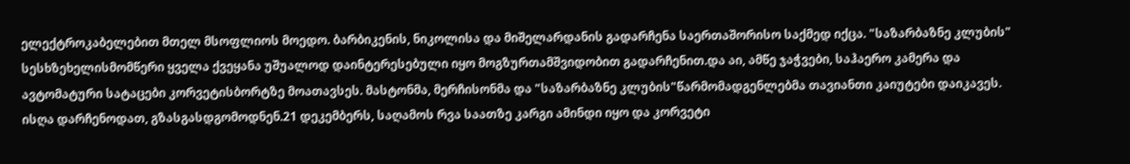ელექტროკაბელებით მთელ მსოფლიოს მოედო. ბარბიკენის, ნიკოლისა და მიშელარდანის გადარჩენა საერთაშორისო საქმედ იქცა. "საზარბაზნე კლუბის" სესხზეხელისმომწერი ყველა ქვეყანა უშუალოდ დაინტერესებული იყო მოგზურთამშვიდობით გადარჩენით.და აი, ამწე ჯაჭვები, საჰაერო კამერა და ავტომატური სატაცები კორვეტისბორტზე მოათავსეს. მასტონმა, მერჩისონმა და "საზარბაზნე კლუბის"წარმომადგენლებმა თავიანთი კაიუტები დაიკავეს. ისღა დარჩენოდათ, გზასგასდგომოდნენ.21 დეკემბერს, საღამოს რვა საათზე კარგი ამინდი იყო და კორვეტი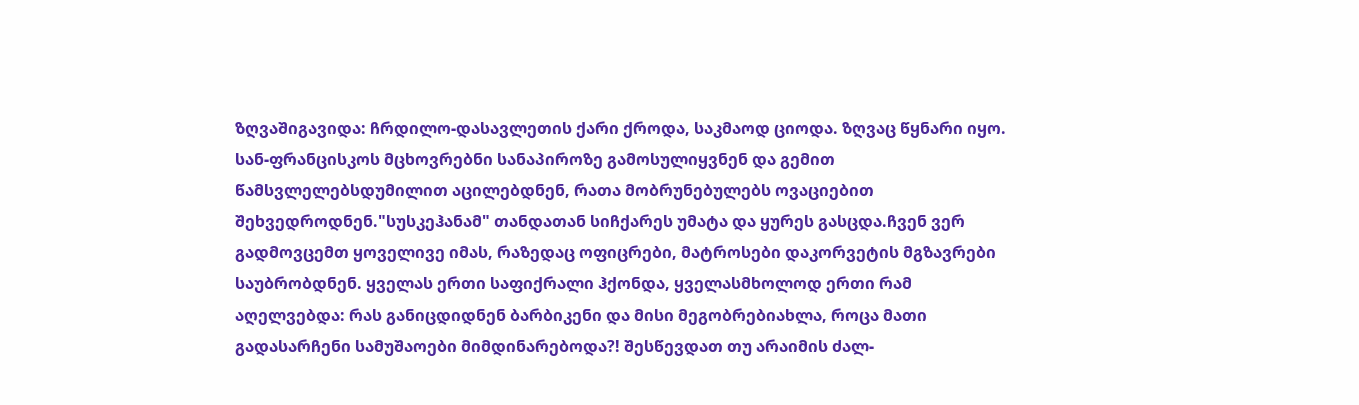ზღვაშიგავიდა: ჩრდილო-დასავლეთის ქარი ქროდა, საკმაოდ ციოდა. ზღვაც წყნარი იყო. სან-ფრანცისკოს მცხოვრებნი სანაპიროზე გამოსულიყვნენ და გემით წამსვლელებსდუმილით აცილებდნენ, რათა მობრუნებულებს ოვაციებით შეხვედროდნენ."სუსკეჰანამ" თანდათან სიჩქარეს უმატა და ყურეს გასცდა.ჩვენ ვერ გადმოვცემთ ყოველივე იმას, რაზედაც ოფიცრები, მატროსები დაკორვეტის მგზავრები საუბრობდნენ. ყველას ერთი საფიქრალი ჰქონდა, ყველასმხოლოდ ერთი რამ აღელვებდა: რას განიცდიდნენ ბარბიკენი და მისი მეგობრებიახლა, როცა მათი გადასარჩენი სამუშაოები მიმდინარებოდა?! შესწევდათ თუ არაიმის ძალ-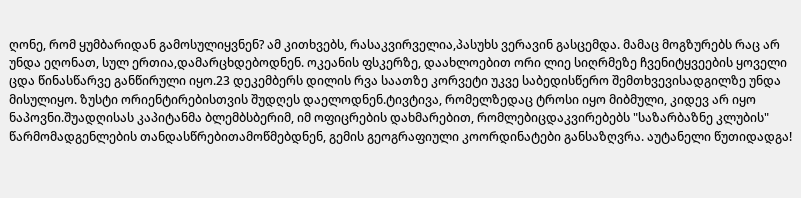ღონე, რომ ყუმბარიდან გამოსულიყვნენ? ამ კითხვებს, რასაკვირველია,პასუხს ვერავინ გასცემდა. მამაც მოგზურებს რაც არ უნდა ეღონათ, სულ ერთია,დამარცხდებოდნენ. ოკეანის ფსკერზე, დაახლოებით ორი ლიე სიღრმეზე ჩვენიტყვეების ყოველი ცდა წინასწარვე განწირული იყო.23 დეკემბერს დილის რვა საათზე კორვეტი უკვე საბედისწერო შემთხვევისადგილზე უნდა მისულიყო. ზუსტი ორიენტირებისთვის შუდღეს დაელოდნენ.ტივტივა, რომელზედაც ტროსი იყო მიბმული, კიდევ არ იყო ნაპოვნი.შუადღისას კაპიტანმა ბლემბსბერიმ, იმ ოფიცრების დახმარებით, რომლებიცდაკვირებებს "საზარბაზნე კლუბის" წარმომადგენლების თანდასწრებითამოწმებდნენ, გემის გეოგრაფიული კოორდინატები განსაზღვრა. აუტანელი წუთიდადგა!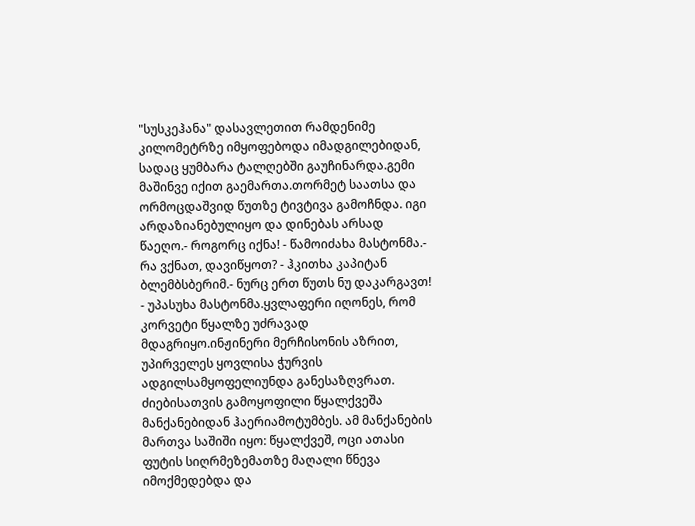"სუსკეჰანა" დასავლეთით რამდენიმე კილომეტრზე იმყოფებოდა იმადგილებიდან, სადაც ყუმბარა ტალღებში გაუჩინარდა.გემი მაშინვე იქით გაემართა.თორმეტ საათსა და ორმოცდაშვიდ წუთზე ტივტივა გამოჩნდა. იგი არდაზიანებულიყო და დინებას არსად წაეღო.- როგორც იქნა! - წამოიძახა მასტონმა.- რა ვქნათ, დავიწყოთ? - ჰკითხა კაპიტან ბლემბსბერიმ.- ნურც ერთ წუთს ნუ დაკარგავთ! - უპასუხა მასტონმა.ყვლაფერი იღონეს, რომ კორვეტი წყალზე უძრავად მდაგრიყო.ინჟინერი მერჩისონის აზრით, უპირველეს ყოვლისა ჭურვის ადგილსამყოფელიუნდა განესაზღვრათ. ძიებისათვის გამოყოფილი წყალქვეშა მანქანებიდან ჰაერიამოტუმბეს. ამ მანქანების მართვა საშიში იყო: წყალქვეშ, ოცი ათასი ფუტის სიღრმეზემათზე მაღალი წნევა იმოქმედებდა და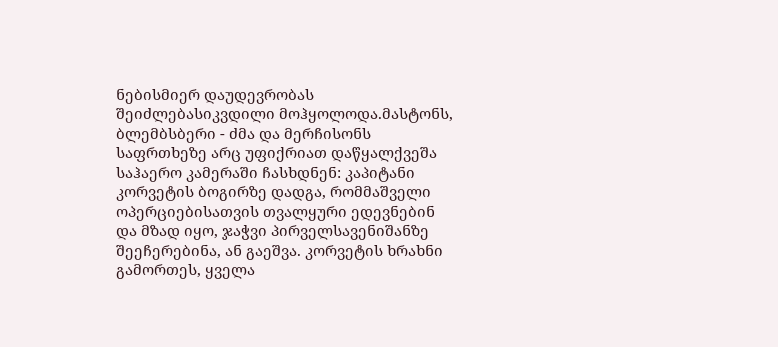ნებისმიერ დაუდევრობას შეიძლებასიკვდილი მოჰყოლოდა.მასტონს, ბლემბსბერი - ძმა და მერჩისონს საფრთხეზე არც უფიქრიათ დაწყალქვეშა საჰაერო კამერაში ჩასხდნენ: კაპიტანი კორვეტის ბოგირზე დადგა, რომმაშველი ოპერციებისათვის თვალყური ედევნებინ და მზად იყო, ჯაჭვი პირველსავენიშანზე შეეჩერებინა, ან გაეშვა. კორვეტის ხრახნი გამორთეს, ყველა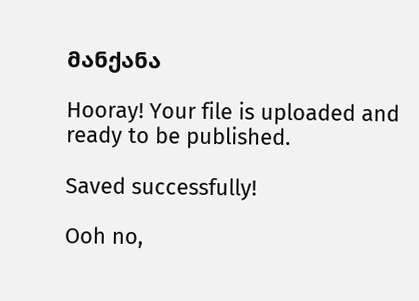მანქანა

Hooray! Your file is uploaded and ready to be published.

Saved successfully!

Ooh no,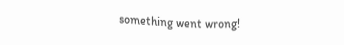something went wrong!